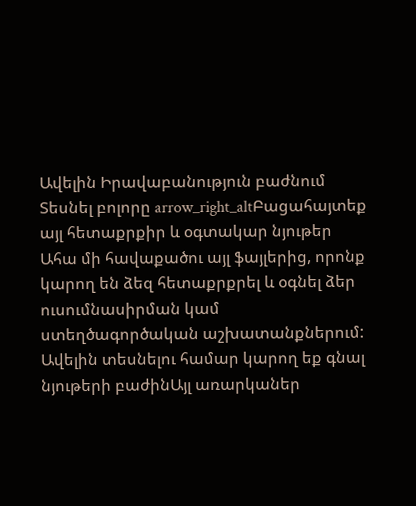Ավելին Իրավաբանություն բաժնում
Տեսնել բոլորը arrow_right_altԲացահայտեք այլ հետաքրքիր և օգտակար նյութեր
Ահա մի հավաքածու այլ ֆայլերից, որոնք կարող են ձեզ հետաքրքրել և օգնել ձեր ուսումնասիրման կամ ստեղծագործական աշխատանքներում: Ավելին տեսնելու համար կարող եք գնալ նյութերի բաժինԱյլ առարկաներ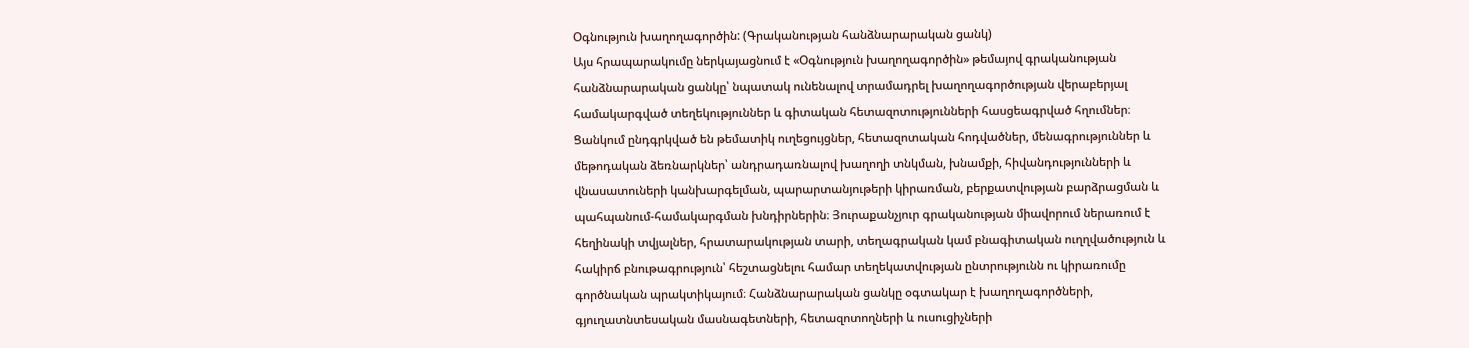Օգնություն խաղողագործին: (Գրականության հանձնարարական ցանկ)
Այս հրապարակումը ներկայացնում է «Օգնություն խաղողագործին» թեմայով գրականության հանձնարարական ցանկը՝ նպատակ ունենալով տրամադրել խաղողագործության վերաբերյալ համակարգված տեղեկություններ և գիտական հետազոտությունների հասցեագրված հղումներ։ Ցանկում ընդգրկված են թեմատիկ ուղեցույցներ, հետազոտական հոդվածներ, մենագրություններ և մեթոդական ձեռնարկներ՝ անդրադառնալով խաղողի տնկման, խնամքի, հիվանդությունների և վնասատուների կանխարգելման, պարարտանյութերի կիրառման, բերքատվության բարձրացման և պահպանում-համակարգման խնդիրներին։ Յուրաքանչյուր գրականության միավորում ներառում է հեղինակի տվյալներ, հրատարակության տարի, տեղագրական կամ բնագիտական ուղղվածություն և հակիրճ բնութագրություն՝ հեշտացնելու համար տեղեկատվության ընտրությունն ու կիրառումը գործնական պրակտիկայում։ Հանձնարարական ցանկը օգտակար է խաղողագործների, գյուղատնտեսական մասնագետների, հետազոտողների և ուսուցիչների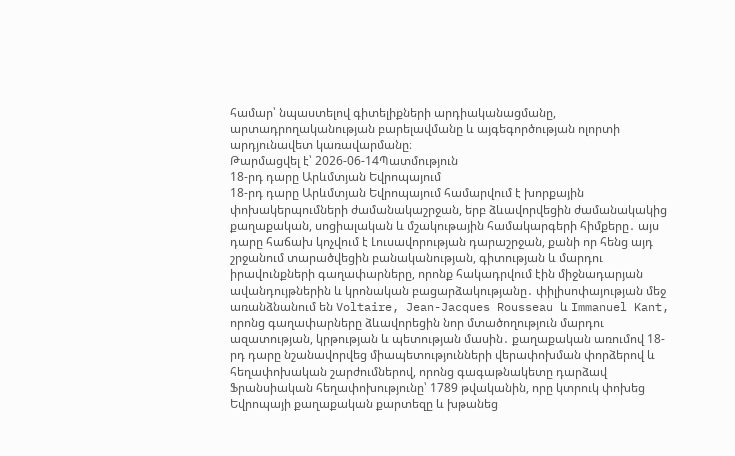համար՝ նպաստելով գիտելիքների արդիականացմանը, արտադրողականության բարելավմանը և այգեգործության ոլորտի արդյունավետ կառավարմանը։
Թարմացվել է՝ 2026-06-14Պատմություն
18-րդ դարը Արևմտյան Եվրոպայում
18-րդ դարը Արևմտյան Եվրոպայում համարվում է խորքային փոխակերպումների ժամանակաշրջան, երբ ձևավորվեցին ժամանակակից քաղաքական, սոցիալական և մշակութային համակարգերի հիմքերը․ այս դարը հաճախ կոչվում է Լուսավորության դարաշրջան, քանի որ հենց այդ շրջանում տարածվեցին բանականության, գիտության և մարդու իրավունքների գաղափարները, որոնք հակադրվում էին միջնադարյան ավանդույթներին և կրոնական բացարձակությանը․ փիլիսոփայության մեջ առանձնանում են Voltaire, Jean-Jacques Rousseau և Immanuel Kant, որոնց գաղափարները ձևավորեցին նոր մտածողություն մարդու ազատության, կրթության և պետության մասին․ քաղաքական առումով 18-րդ դարը նշանավորվեց միապետությունների վերափոխման փորձերով և հեղափոխական շարժումներով, որոնց գագաթնակետը դարձավ Ֆրանսիական հեղափոխությունը՝ 1789 թվականին, որը կտրուկ փոխեց Եվրոպայի քաղաքական քարտեզը և խթանեց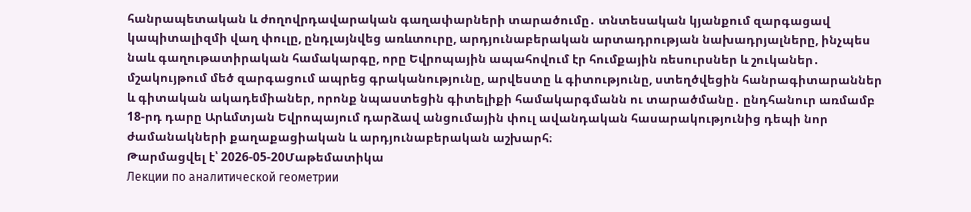հանրապետական և ժողովրդավարական գաղափարների տարածումը․ տնտեսական կյանքում զարգացավ կապիտալիզմի վաղ փուլը, ընդլայնվեց առևտուրը, արդյունաբերական արտադրության նախադրյալները, ինչպես նաև գաղութատիրական համակարգը, որը Եվրոպային ապահովում էր հումքային ռեսուրսներ և շուկաներ․ մշակույթում մեծ զարգացում ապրեց գրականությունը, արվեստը և գիտությունը, ստեղծվեցին հանրագիտարաններ և գիտական ակադեմիաներ, որոնք նպաստեցին գիտելիքի համակարգմանն ու տարածմանը․ ընդհանուր առմամբ 18-րդ դարը Արևմտյան Եվրոպայում դարձավ անցումային փուլ ավանդական հասարակությունից դեպի նոր ժամանակների քաղաքացիական և արդյունաբերական աշխարհ։
Թարմացվել է՝ 2026-05-20Մաթեմատիկա
Лекции по аналитической геометрии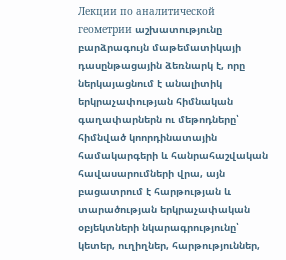Лекции по аналитической геометрии աշխատությունը բարձրագույն մաթեմատիկայի դասընթացային ձեռնարկ է, որը ներկայացնում է անալիտիկ երկրաչափության հիմնական գաղափարներն ու մեթոդները՝ հիմնված կոորդինատային համակարգերի և հանրահաշվական հավասարումների վրա, այն բացատրում է հարթության և տարածության երկրաչափական օբյեկտների նկարագրությունը՝ կետեր, ուղիղներ, հարթություններ,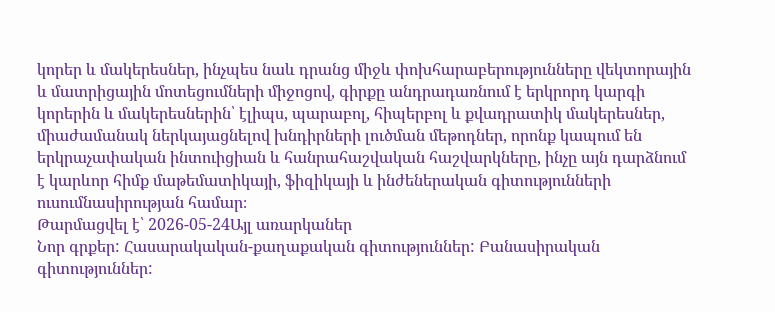կորեր և մակերեսներ, ինչպես նաև դրանց միջև փոխհարաբերությունները վեկտորային և մատրիցային մոտեցումների միջոցով, գիրքը անդրադառնում է երկրորդ կարգի կորերին և մակերեսներին՝ էլիպս, պարաբոլ, հիպերբոլ և քվադրատիկ մակերեսներ, միաժամանակ ներկայացնելով խնդիրների լուծման մեթոդներ, որոնք կապում են երկրաչափական ինտուիցիան և հանրահաշվական հաշվարկները, ինչը այն դարձնում է կարևոր հիմք մաթեմատիկայի, ֆիզիկայի և ինժեներական գիտությունների ուսումնասիրության համար։
Թարմացվել է՝ 2026-05-24Այլ առարկաներ
Նոր գրքեր: Հասարակական-քաղաքական գիտություններ: Բանասիրական գիտություններ: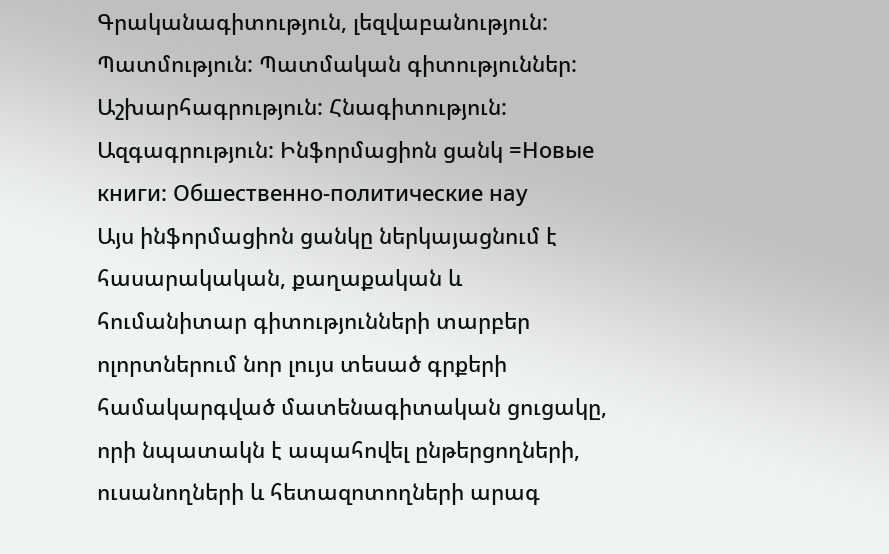Գրականագիտություն, լեզվաբանություն: Պատմություն: Պատմական գիտություններ: Աշխարհագրություն: Հնագիտություն: Ազգագրություն: Ինֆորմացիոն ցանկ =Новые книги: Обшественно-политические нау
Այս ինֆորմացիոն ցանկը ներկայացնում է հասարակական, քաղաքական և հումանիտար գիտությունների տարբեր ոլորտներում նոր լույս տեսած գրքերի համակարգված մատենագիտական ցուցակը, որի նպատակն է ապահովել ընթերցողների, ուսանողների և հետազոտողների արագ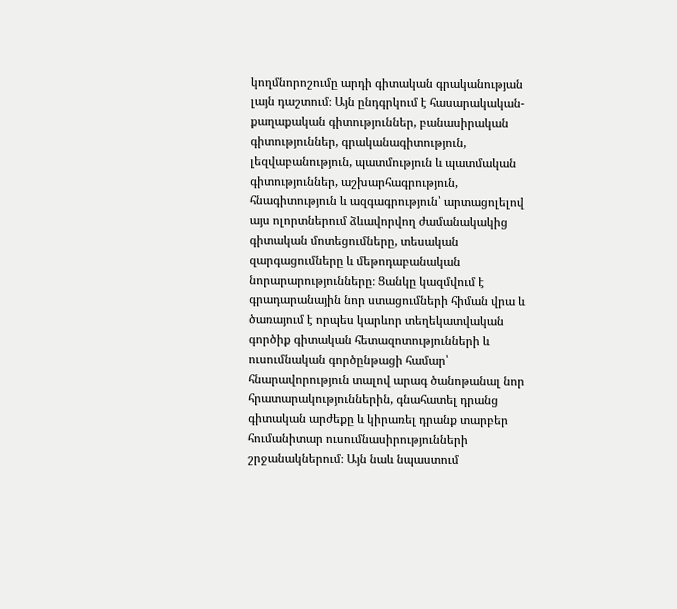կողմնորոշումը արդի գիտական գրականության լայն դաշտում։ Այն ընդգրկում է հասարակական-քաղաքական գիտություններ, բանասիրական գիտություններ, գրականագիտություն, լեզվաբանություն, պատմություն և պատմական գիտություններ, աշխարհագրություն, հնագիտություն և ազգագրություն՝ արտացոլելով այս ոլորտներում ձևավորվող ժամանակակից գիտական մոտեցումները, տեսական զարգացումները և մեթոդաբանական նորարարությունները։ Ցանկը կազմվում է գրադարանային նոր ստացումների հիման վրա և ծառայում է որպես կարևոր տեղեկատվական գործիք գիտական հետազոտությունների և ուսումնական գործընթացի համար՝ հնարավորություն տալով արագ ծանոթանալ նոր հրատարակություններին, գնահատել դրանց գիտական արժեքը և կիրառել դրանք տարբեր հումանիտար ուսումնասիրությունների շրջանակներում։ Այն նաև նպաստում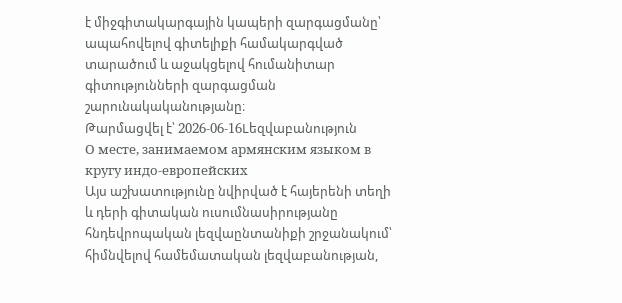է միջգիտակարգային կապերի զարգացմանը՝ ապահովելով գիտելիքի համակարգված տարածում և աջակցելով հումանիտար գիտությունների զարգացման շարունակականությանը։
Թարմացվել է՝ 2026-06-16Lեզվաբանություն
О месте, занимаемом армянским языком в кругу индо-европейских
Այս աշխատությունը նվիրված է հայերենի տեղի և դերի գիտական ուսումնասիրությանը հնդեվրոպական լեզվաընտանիքի շրջանակում՝ հիմնվելով համեմատական լեզվաբանության,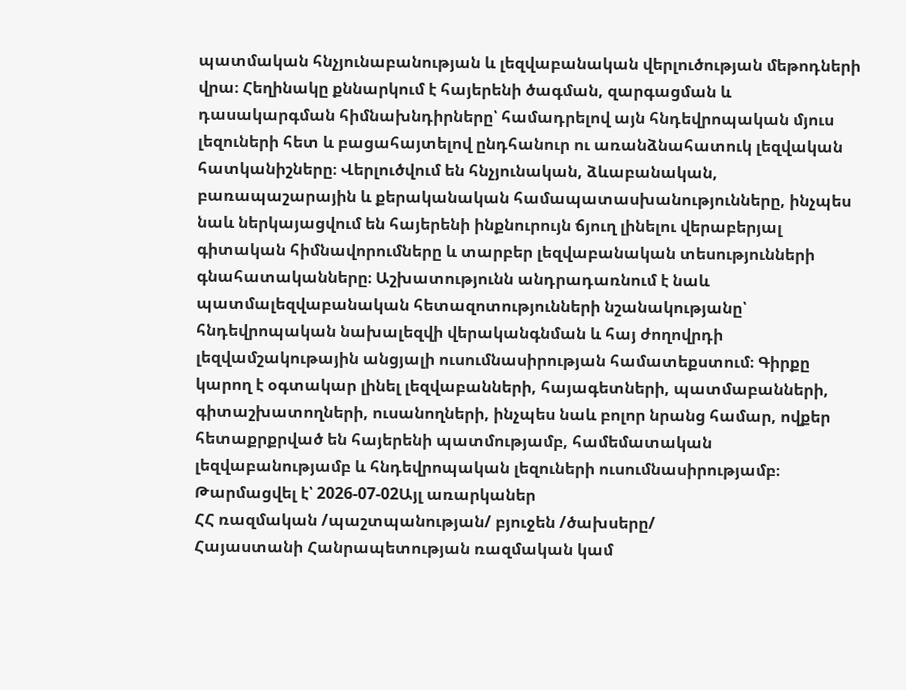պատմական հնչյունաբանության և լեզվաբանական վերլուծության մեթոդների վրա։ Հեղինակը քննարկում է հայերենի ծագման, զարգացման և դասակարգման հիմնախնդիրները՝ համադրելով այն հնդեվրոպական մյուս լեզուների հետ և բացահայտելով ընդհանուր ու առանձնահատուկ լեզվական հատկանիշները։ Վերլուծվում են հնչյունական, ձևաբանական, բառապաշարային և քերականական համապատասխանությունները, ինչպես նաև ներկայացվում են հայերենի ինքնուրույն ճյուղ լինելու վերաբերյալ գիտական հիմնավորումները և տարբեր լեզվաբանական տեսությունների գնահատականները։ Աշխատությունն անդրադառնում է նաև պատմալեզվաբանական հետազոտությունների նշանակությանը՝ հնդեվրոպական նախալեզվի վերականգնման և հայ ժողովրդի լեզվամշակութային անցյալի ուսումնասիրության համատեքստում։ Գիրքը կարող է օգտակար լինել լեզվաբանների, հայագետների, պատմաբանների, գիտաշխատողների, ուսանողների, ինչպես նաև բոլոր նրանց համար, ովքեր հետաքրքրված են հայերենի պատմությամբ, համեմատական լեզվաբանությամբ և հնդեվրոպական լեզուների ուսումնասիրությամբ։
Թարմացվել է՝ 2026-07-02Այլ առարկաներ
ՀՀ ռազմական /պաշտպանության/ բյուջեն /ծախսերը/
Հայաստանի Հանրապետության ռազմական կամ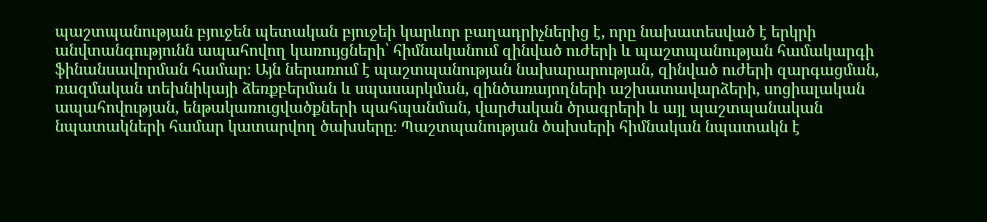պաշտպանության բյուջեն պետական բյուջեի կարևոր բաղադրիչներից է, որը նախատեսված է երկրի անվտանգությունն ապահովող կառույցների՝ հիմնականում զինված ուժերի և պաշտպանության համակարգի ֆինանսավորման համար։ Այն ներառում է պաշտպանության նախարարության, զինված ուժերի զարգացման, ռազմական տեխնիկայի ձեռքբերման և սպասարկման, զինծառայողների աշխատավարձերի, սոցիալական ապահովության, ենթակառուցվածքների պահպանման, վարժական ծրագրերի և այլ պաշտպանական նպատակների համար կատարվող ծախսերը։ Պաշտպանության ծախսերի հիմնական նպատակն է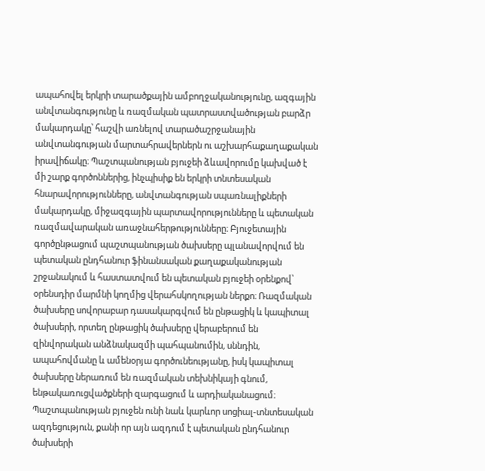ապահովել երկրի տարածքային ամբողջականությունը, ազգային անվտանգությունը և ռազմական պատրաստվածության բարձր մակարդակը՝ հաշվի առնելով տարածաշրջանային անվտանգության մարտահրավերներն ու աշխարհաքաղաքական իրավիճակը։ Պաշտպանության բյուջեի ձևավորումը կախված է մի շարք գործոններից, ինչպիսիք են երկրի տնտեսական հնարավորությունները, անվտանգության սպառնալիքների մակարդակը, միջազգային պարտավորությունները և պետական ռազմավարական առաջնահերթությունները։ Բյուջետային գործընթացում պաշտպանության ծախսերը պլանավորվում են պետական ընդհանուր ֆինանսական քաղաքականության շրջանակում և հաստատվում են պետական բյուջեի օրենքով՝ օրենսդիր մարմնի կողմից վերահսկողության ներքո։ Ռազմական ծախսերը սովորաբար դասակարգվում են ընթացիկ և կապիտալ ծախսերի, որտեղ ընթացիկ ծախսերը վերաբերում են զինվորական անձնակազմի պահպանումին, սննդին, ապահովմանը և ամենօրյա գործունեությանը, իսկ կապիտալ ծախսերը ներառում են ռազմական տեխնիկայի գնում, ենթակառուցվածքների զարգացում և արդիականացում։ Պաշտպանության բյուջեն ունի նաև կարևոր սոցիալ-տնտեսական ազդեցություն, քանի որ այն ազդում է պետական ընդհանուր ծախսերի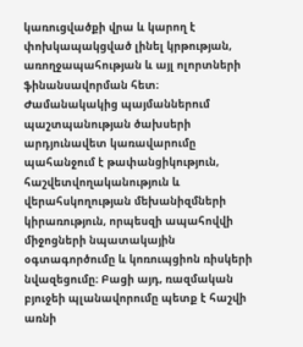կառուցվածքի վրա և կարող է փոխկապակցված լինել կրթության, առողջապահության և այլ ոլորտների ֆինանսավորման հետ։ Ժամանակակից պայմաններում պաշտպանության ծախսերի արդյունավետ կառավարումը պահանջում է թափանցիկություն, հաշվետվողականություն և վերահսկողության մեխանիզմների կիրառություն, որպեսզի ապահովվի միջոցների նպատակային օգտագործումը և կոռուպցիոն ռիսկերի նվազեցումը։ Բացի այդ, ռազմական բյուջեի պլանավորումը պետք է հաշվի առնի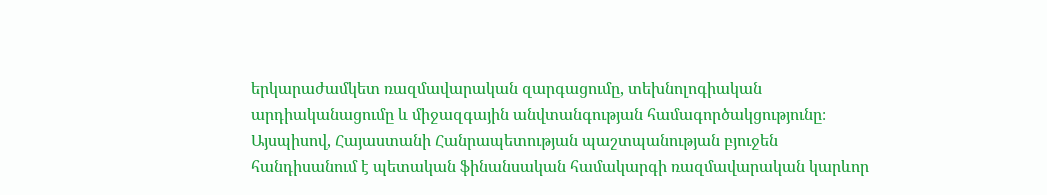երկարաժամկետ ռազմավարական զարգացումը, տեխնոլոգիական արդիականացումը և միջազգային անվտանգության համագործակցությունը։ Այսպիսով, Հայաստանի Հանրապետության պաշտպանության բյուջեն հանդիսանում է պետական ֆինանսական համակարգի ռազմավարական կարևոր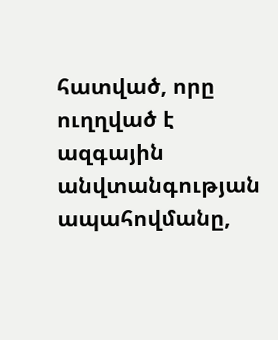հատված, որը ուղղված է ազգային անվտանգության ապահովմանը,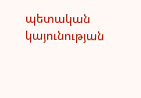պետական կայունության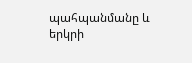պահպանմանը և երկրի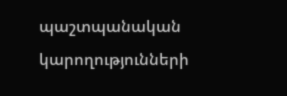պաշտպանական կարողությունների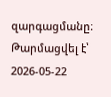զարգացմանը։
Թարմացվել է՝ 2026-05-22